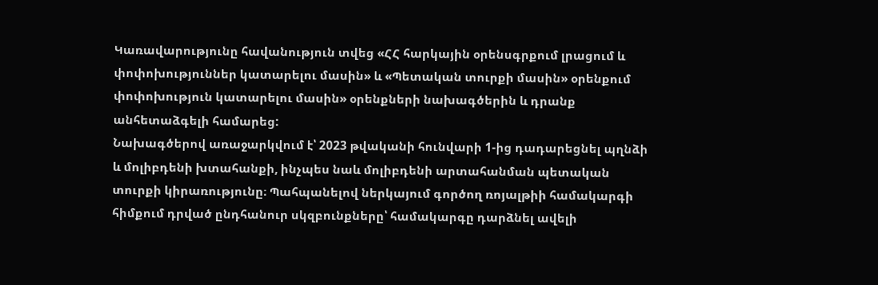Կառավարությունը հավանություն տվեց «ՀՀ հարկային օրենսգրքում լրացում և փոփոխություններ կատարելու մասին» և «Պետական տուրքի մասին» օրենքում փոփոխություն կատարելու մասին» օրենքների նախագծերին և դրանք անհետաձգելի համարեց:
Նախագծերով առաջարկվում է՝ 2023 թվականի հունվարի 1-ից դադարեցնել պղնձի և մոլիբդենի խտահանքի, ինչպես նաև մոլիբդենի արտահանման պետական տուրքի կիրառությունը։ Պահպանելով ներկայում գործող ռոյալթիի համակարգի հիմքում դրված ընդհանուր սկզբունքները՝ համակարգը դարձնել ավելի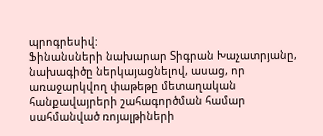պրոգրեսիվ:
Ֆինանսների նախարար Տիգրան Խաչատրյանը, նախագիծը ներկայացնելով, ասաց, որ առաջարկվող փաթեթը մետաղական հանքավայրերի շահագործման համար սահմանված ռոյալթիների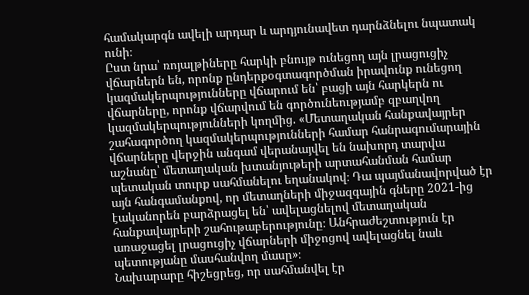համակարգն ավելի արդար և արդյունավետ դարնձնելու նպատակ ունի։
Ըստ նրա՝ ռոյալթիները հարկի բնույթ ունեցող այն լրացուցիչ վճարներն են, որոնք ընդերքօգտագործման իրավունք ունեցող կազմակերպությունները վճարում են՝ բացի այն հարկերն ու վճարները, որոնք վճարվում են գործունեությամբ զբաղվող կազմակերպությունների կողմից. «Մետաղական հանքավայրեր շահագործող կազմակերպությունների համար հանրագումարային վճարները վերջին անգամ վերանայվել են նախորդ տարվա աշնանը՝ մետաղական խտանյութերի արտահանման համար պետական տուրք սահմանելու եղանակով։ Դա պայմանավորված էր այն հանգամանքով, որ մետաղների միջազգային գները 2021-ից էականորեն բարձրացել են՝ ավելացնելով մետաղական հանքավայրերի շահութաբերությունը։ Անհրաժեշտություն էր առաջացել լրացուցիչ վճարների միջոցով ավելացնել նաև պետությանը մասհանվող մասը»։
Նախարարը հիշեցրեց, որ սահմանվել էր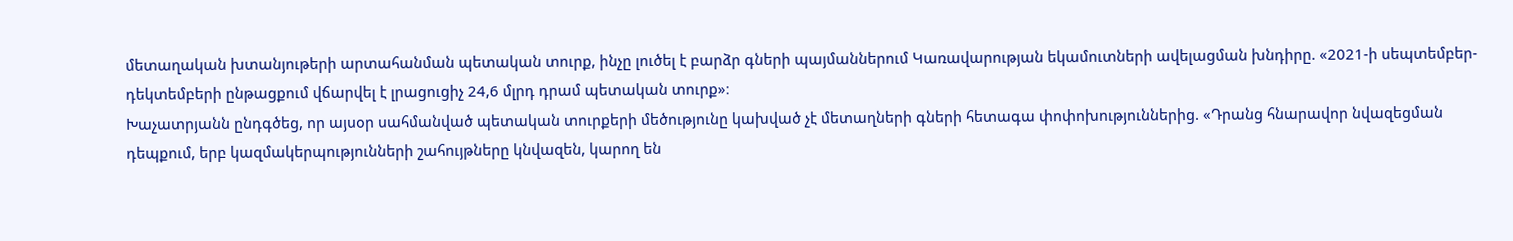մետաղական խտանյութերի արտահանման պետական տուրք, ինչը լուծել է բարձր գների պայմաններում Կառավարության եկամուտների ավելացման խնդիրը. «2021-ի սեպտեմբեր-դեկտեմբերի ընթացքում վճարվել է լրացուցիչ 24,6 մլրդ դրամ պետական տուրք»։
Խաչատրյանն ընդգծեց, որ այսօր սահմանված պետական տուրքերի մեծությունը կախված չէ մետաղների գների հետագա փոփոխություններից. «Դրանց հնարավոր նվազեցման դեպքում, երբ կազմակերպությունների շահույթները կնվազեն, կարող են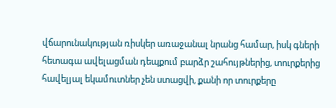վճարունակության ռիսկեր առաջանալ նրանց համար, իսկ գների հետագա ավելացման դեպքում բարձր շահույթներից, տուրքերից հավելյալ եկամուտներ չեն ստացվի, քանի որ տուրքերը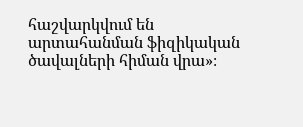հաշվարկվում են արտահանման ֆիզիկական ծավալների հիման վրա»։